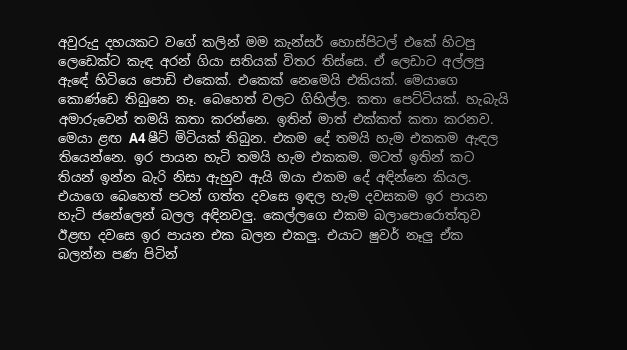අවුරුදු දහයකට වගේ කලින් මම කැන්සර් හොස්පිටල් එකේ හිටපු ලෙඩෙක්ට කැඳ අරන් ගියා සතියක් විතර තිස්සෙ. ඒ ලෙඩාට අල්ලපු ඇඳේ හිටියෙ පොඩි එකෙක්. එකෙක් නෙමෙයි එකියක්. මෙයාගෙ කොණ්ඩෙ තිබුනෙ නෑ. බෙහෙත් වලට ගිහිල්ල. කතා පෙට්ටියක්. හැබැයි අමාරුවෙන් තමයි කතා කරන්නෙ. ඉතින් මාත් එක්කත් කතා කරනව. මෙයා ළඟ A4 ෂීට් මිටියක් තිබුන. එකම දේ තමයි හැම එකකම ඇඳල තියෙන්නෙ. ඉර පායන හැටි තමයි හැම එකකම. මටත් ඉතින් කට තියන් ඉන්න බැරි නිසා ඇහුව ඇයි ඔයා එකම දේ අඳින්නෙ කියල. එයාගෙ බෙහෙත් පටන් ගත්ත දවසෙ ඉඳල හැම දවසකම ඉර පායන හැටි ජනේලෙන් බලල අඳිනවලු. කෙල්ලගෙ එකම බලාපොරොත්තුව ඊළඟ දවසෙ ඉර පායන එක බලන එකලු. එයාට ෂුවර් නෑලු ඒක බලන්න පණ පිටින්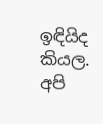ඉඳියිද කියල.
අපි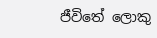ජීවිතේ ලොකු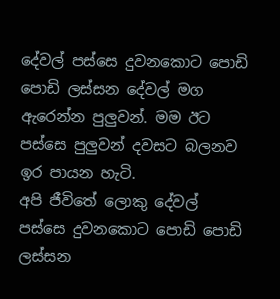දේවල් පස්සෙ දුවනකොට පොඩි පොඩි ලස්සන දේවල් මග ඇරෙන්න පුලුවන්. මම ඊට පස්සෙ පුලුවන් දවසට බලනව ඉර පායන හැටි.
අපි ජීවිතේ ලොකු දේවල් පස්සෙ දුවනකොට පොඩි පොඩි ලස්සන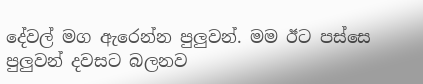දේවල් මග ඇරෙන්න පුලුවන්. මම ඊට පස්සෙ පුලුවන් දවසට බලනව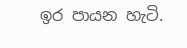ඉර පායන හැටි.